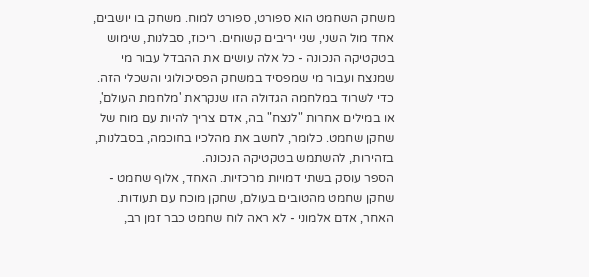משחק השחמט הוא ספורט, ספורט למוח. משחק בו יושבים, אחד מול השני, שני יריבים קשוחים. ריכוז, סבלנות, שימוש בטקטיקה הנכונה - כל אלה עושים את ההבדל עבור מי שמנצח ועבור מי שמפסיד במשחק הפסיכולוגי והשכלי הזה.
כדי לשרוד במלחמה הגדולה הזו שנקראת 'מלחמת העולם', או במילים אחרות "לנצח" בה, אדם צריך להיות עם מוח של שחקן שחמט. כלומר, לחשב את מהלכיו בחוכמה, בסבלנות, בזהירות, להשתמש בטקטיקה הנכונה.
הספר עוסק בשתי דמויות מרכזיות. האחד, אלוף שחמט - שחקן שחמט מהטובים בעולם, שחקן מוכח עם תעודות. האחר, אדם אלמוני - לא ראה לוח שחמט כבר זמן רב,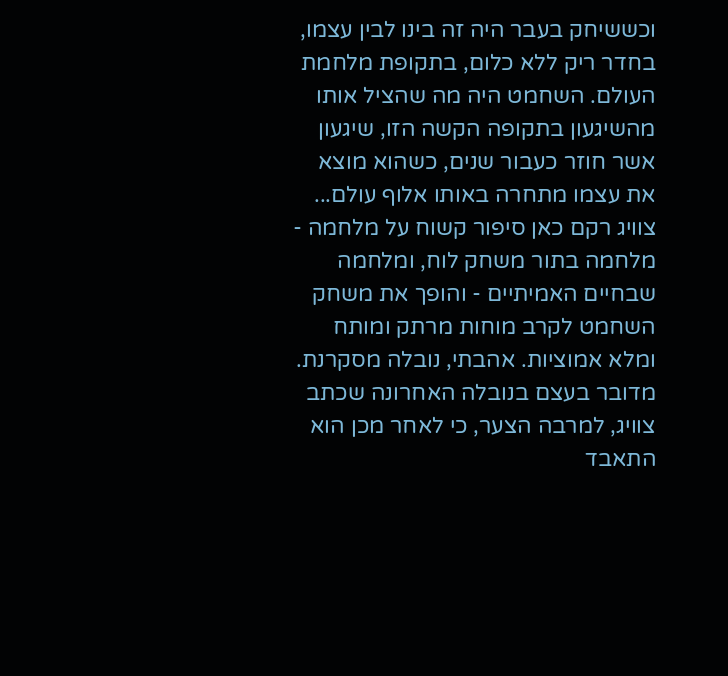וכששיחק בעבר היה זה בינו לבין עצמו, בחדר ריק ללא כלום, בתקופת מלחמת העולם. השחמט היה מה שהציל אותו מהשיגעון בתקופה הקשה הזו, שיגעון אשר חוזר כעבור שנים, כשהוא מוצא את עצמו מתחרה באותו אלוף עולם...
צוויג רקם כאן סיפור קשוח על מלחמה - מלחמה בתור משחק לוח, ומלחמה שבחיים האמיתיים - והופך את משחק השחמט לקרב מוחות מרתק ומותח ומלא אמוציות. אהבתי, נובלה מסקרנת.
מדובר בעצם בנובלה האחרונה שכתב צוויג, למרבה הצער, כי לאחר מכן הוא התאבד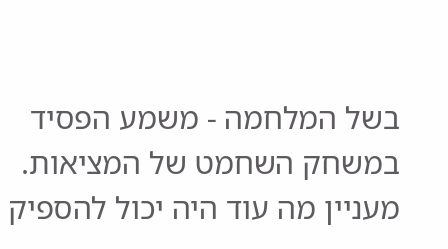בשל המלחמה - משמע הפסיד במשחק השחמט של המציאות. מעניין מה עוד היה יכול להספיק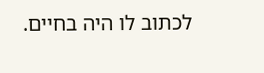לכתוב לו היה בחיים.